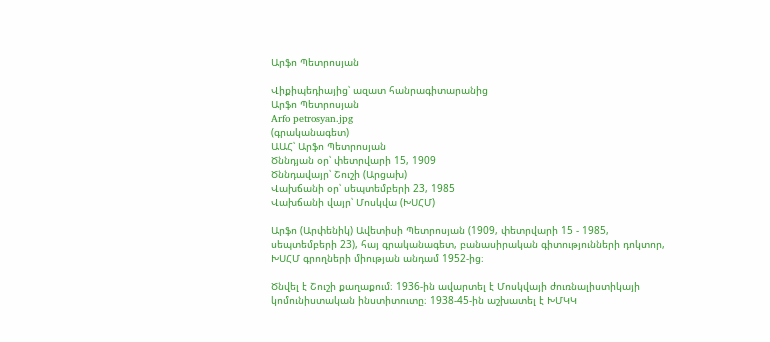Արֆո Պետրոսյան

Վիքիպեդիայից՝ ազատ հանրագիտարանից
Արֆո Պետրոսյան
Arfo petrosyan.jpg
(գրականագետ)
ԱԱՀ՝ Արֆո Պետրոսյան
Ծննդյան օր՝ փետրվարի 15, 1909
Ծննդավայր՝ Շուշի (Արցախ)
Վախճանի օր՝ սեպտեմբերի 23, 1985
Վախճանի վայր՝ Մոսկվա (ԽՍՀՄ)

Արֆո (Արփենիկ) Ավետիսի Պետրոսյան (1909, փետրվարի 15 - 1985, սեպտեմբերի 23), հայ գրականագետ, բանասիրական գիտությունների դոկտոր, ԽՍՀՄ գրողների միության անդամ 1952-ից։

Ծնվել է Շուշի քաղաքում։ 1936-ին ավարտել է Մոսկվայի ժուռնալիստիկայի կոմունիստական ինստիտուտը։ 1938-45-ին աշխատել է ԽՄԿԿ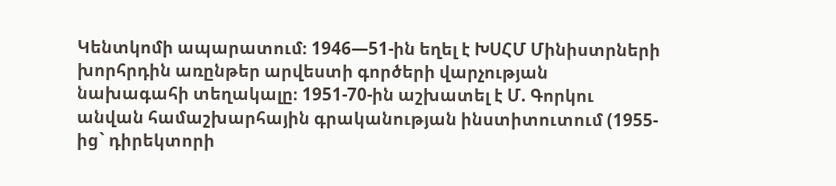Կենտկոմի ապարատում։ 1946—51-ին եղել է ԽՍՀՄ Մինիստրների խորհրդին առընթեր արվեստի գործերի վարչության նախագահի տեղակալը։ 1951-70-ին աշխատել է Մ. Գորկու անվան համաշխարհային գրականության ինստիտուտում (1955-ից` դիրեկտորի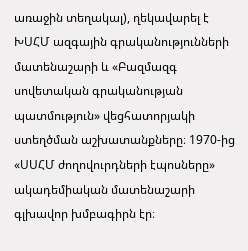առաջին տեղակալ), ղեկավարել է ԽՍՀՄ ազգային գրականությունների մատենաշարի և «Բազմազգ սովետական գրականության պատմություն» վեցհատորյակի ստեղծման աշխատանքները։ 1970-ից «ՍՍՀՄ ժողովուրդների էպոսները» ակադեմիական մատենաշարի գլխավոր խմբագիրն էր։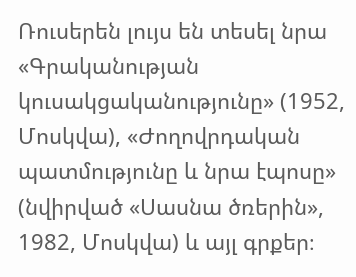Ռուսերեն լույս են տեսել նրա «Գրականության կուսակցականությունը» (1952, Մոսկվա), «Ժողովրդական պատմությունը և նրա էպոսը» (նվիրված «Սասնա ծռերին», 1982, Մոսկվա) և այլ գրքեր։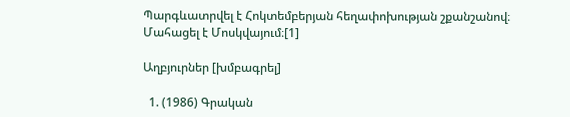Պարգևատրվել է Հոկտեմբերյան հեղափոխության շքանշանով։ Մահացել է Մոսկվայում։[1]

Աղբյուրներ [խմբագրել]

  1. (1986) Գրական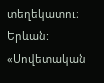տեղեկատու։ Երևան: «Սովետական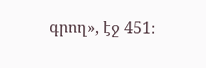գրող», էջ 451։